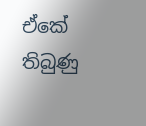ඒකේ තිබුණු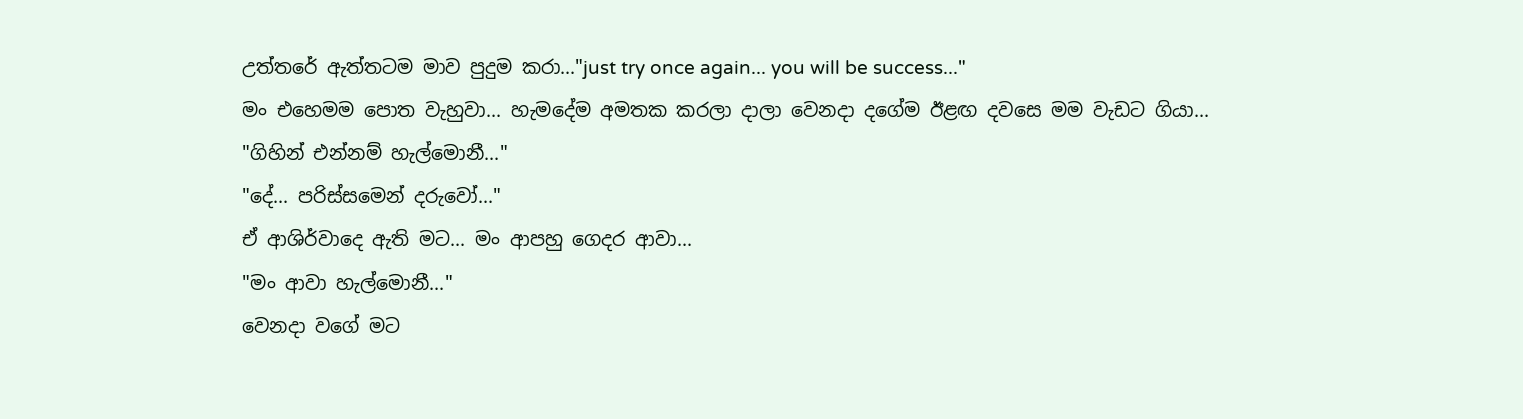උත්තරේ ඇත්තටම මාව පුදුම කරා..."just try once again... you will be success..."
මං එහෙමම පොත වැහුවා... හැමදේම අමතක කරලා දාලා වෙනදා දගේම ඊළඟ දවසෙ මම වැඩට ගියා...
"ගිහින් එන්නම් හැල්මොනී..."
"දේ... පරිස්සමෙන් දරුවෝ..."
ඒ ආශිර්වාදෙ ඇති මට... මං ආපහු ගෙදර ආවා...
"මං ආවා හැල්මොනී..."
වෙනදා වගේ මට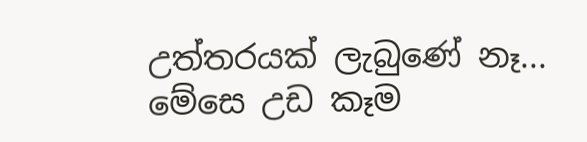උත්තරයක් ලැබුණේ නෑ... මේසෙ උඩ කෑම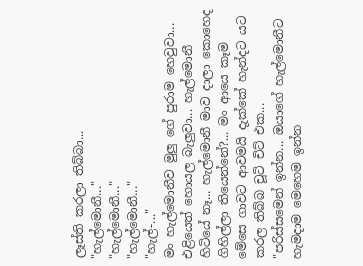ලෑස්ති කරලා තිබ්බා...
"හැල්මොනී..."
"හැල්මොනී..."
"හැල්මොනී..."
"හැල්-..."
මං හැල්මොනීව මුලු ගේ පුරාම හෙවුවා... එළියෙත් හොයල බැලුවා... හැල්මොනී හිටියේ නෑ... හැල්මොනී මාව දාලා කොහෙද ගිහිල්ලා තියෙන්නේ?... මං ආයෙ කෑම මේසෙ ගාවට ආවමයි දැක්කේ හැන්දට යට කරල තිබ්බ චූටි චිට් එක...
"පරිස්සමෙන් ඉන්න... ඔයාගේ හැල්මොනීට හැමදාම මෙහෙම ඉන්න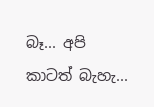බෑ... අපි කාටත් බැහැ...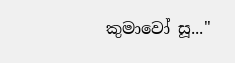කුමාවෝ සූ..."